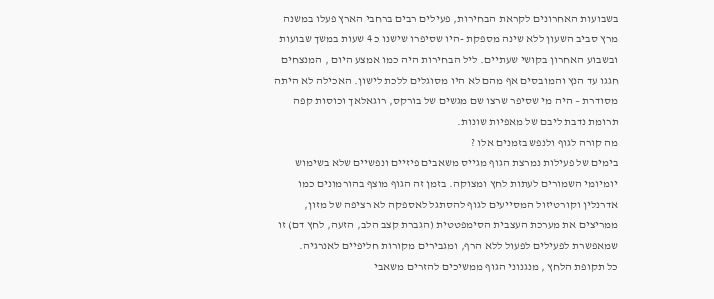בשבועות האחרונים לקראת הבחירות, פעילים רבים ברחבי הארץ פעלו במשנה מרץ סביב השעון ללא שינה מספקת -היו שסיפרו שישנו כ 4 שעות במשך שבועות ובשבוע האחרון בקושי שעתיים. ליל הבחירות היה כמו אמצע היום , המנצחים חגגו עד הנץ והמובסים אף מהם לא היו מסוגלים ללכת לישון. האכילה לא היתה מסודרת – היה מי שסיפר שרצו שם מגשים של בורקס, רוגאלאך וכוסות קפה תרומת נדבת ליבם של מאפיות שונות.
מה קורה לגוף ולנפש בזמנים אלו ?
בימים של פעילות נמרצת הגוף מגייס משאבים פיזיים ונפשיים שלא בשימוש יומיומי השמורים לעתות לחץ ומצוקה. בזמן זה הגוף מוצף בהורמונים כמו אדרנלין וקורטיזול המסייעים לגוף להסתגל לאספקה לא רציפה של מזון, ממריצים את מערכת העצבית הסימפטטית (הגברת קצב הלב, הזעה, לחץ דם) זו שמאפשרת לפעילים לפעול ללא הרף, ומגבירים מקורות חליפיים לאנרגיה.
כל תקופת הלחץ , מנגנוני הגוף ממשיכים להזרים משאבי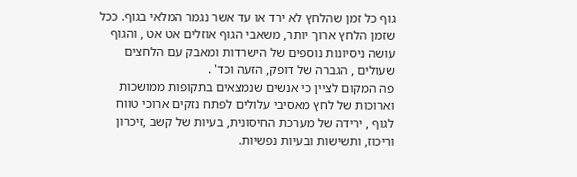גוף כל זמן שהלחץ לא ירד או עד אשר נגמר המלאי בגוף. ככל שזמן הלחץ ארוך יותר, משאבי הגוף אוזלים אט אט , והגוף עושה ניסיונות נוספים של הישרדות ומאבק עם הלחצים שעולים , הגברה של דופק, הזעה וכד' .
פה המקום לציין כי אנשים שנמצאים בתקופות ממושכות וארוכות של לחץ מאסיבי עלולים לפתח נזקים ארוכי טווח לגוף , ירידה של מערכת החיסונית, בעיות של קשב ,זיכרון וריכוז, ותשישות ובעיות נפשיות.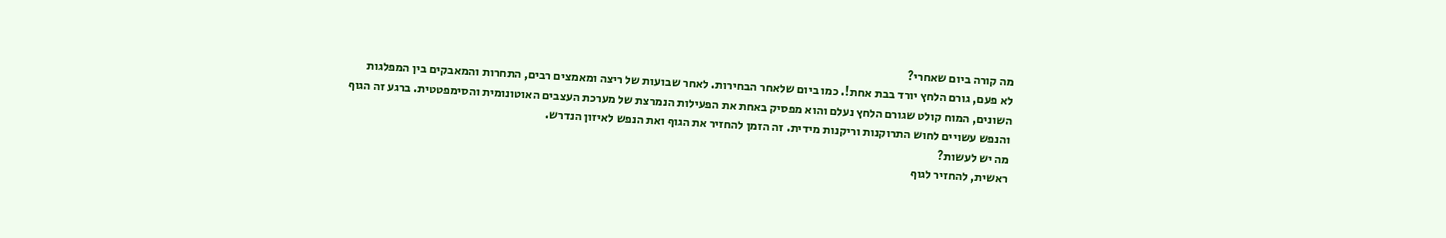מה קורה ביום שאחרי?
לא פעם, גורם הלחץ יורד בבת אחת!. כמו ביום שלאחר הבחירות. לאחר שבועות של ריצה ומאמצים רבים, התחרות והמאבקים בין המפלגות השונים, המוח קולט שגורם הלחץ נעלם והוא מפסיק באחת את הפעילות הנמרצת של מערכת העצבים האוטונומית והסימפטטית. ברגע זה הגוף והנפש עשויים לחוש התרוקנות וריקנות מידית. זה הזמן להחזיר את הגוף ואת הנפש לאיזון הנדרש.
מה יש לעשות?
ראשית, להחזיר לגוף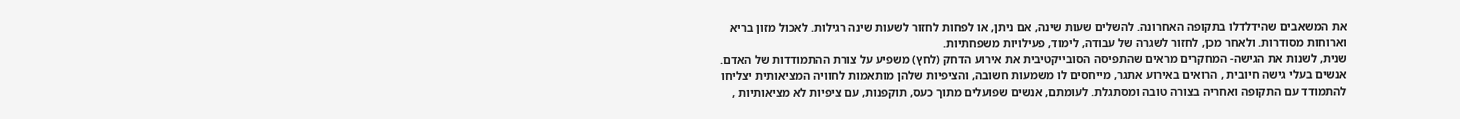את המשאבים שהידלדלו בתקופה האחרונה. להשלים שעות שינה, אם ניתן, או לפחות לחזור לשעות שינה רגילות. לאכול מזון בריא וארוחות מסודרות. ולאחר מכן, לחזור לשגרה של עבודה, לימוד, פעילויות משפחתיות.
שנית, לשנות את הגישה- המחקרים מראים שהתפיסה הסובייקטיבית את אירוע הדחק (לחץ) משפיע על צורת ההתמודדות של האדם. אנשים בעלי גישה חיובית , הרואים באירוע אתגר, מייחסים לו משמעות חשובה, והציפיות שלהן מותאמות לחוויה המציאותית יצליחו להתמודד עם התקופה ואחריה בצורה טובה ומסתגלת. לעומתם, אנשים שפועלים מתוך כעס, תוקפנות, עם ציפיות לא מציאותיות ,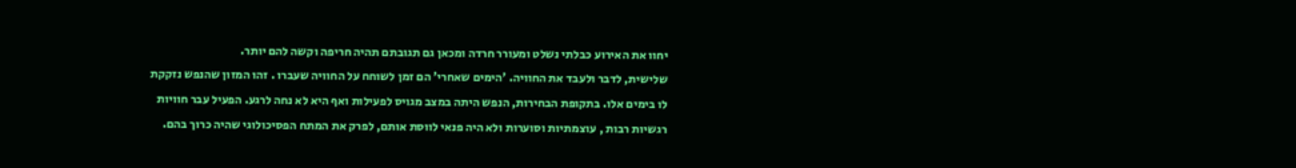יחוו את האירוע כבלתי נשלט ומעורר חרדה ומכאן גם תגובתם תהיה חריפה וקשה להם יותר.
שלישית, לדבר ולעבד את החוויה. 'הימים שאחרי' הם זמן לשוחח על החוויה שעברו . זהו המזון שהנפש נזקקת לו בימים אלו. בתקופת הבחירות, הנפש היתה במצב מגויס לפעילות ואף היא לא נחה לרגע. הפעיל עבר חוויות רגשיות רבות , עוצמתיות וסוערות ולא היה פנאי לווסת אותם, לפרק את המתח הפסיכולוגי שהיה כרוך בהם.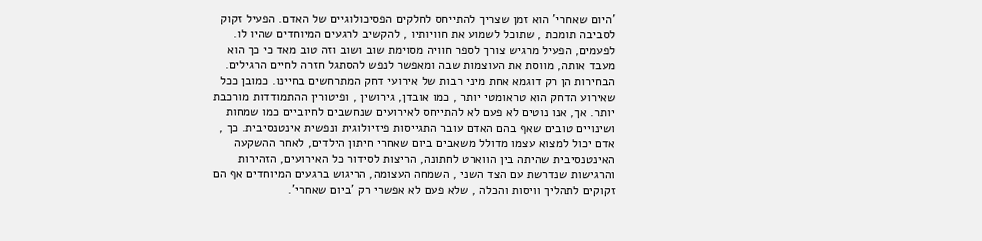'היום שאחרי' הוא זמן שצריך להתייחס לחלקים הפסיכולוגיים של האדם. הפעיל זקוק לסביבה תומכת , שתוכל לשמוע את חוויותיו , להקשיב לרגעים המיוחדים שהיו לו. לפעמים, הפעיל מרגיש צורך לספר חוויה מסוימת שוב ושוב וזה טוב מאד כי כך הוא מעבד אותה, מווסת את העוצמות שבה ומאפשר לנפש להסתגל חזרה לחיים הרגילים.
הבחירות הן רק דוגמא אחת מיני רבות של אירועי דחק המתרחשים בחיינו. כמובן ככל שאירוע הדחק הוא טראומטי יותר , כמו אובדן, גירושין , ופיטורין ההתמודדות מורכבת יותר. אך, אנו נוטים לא פעם לא להתייחס לאירועים שנחשבים לחיוביים כמו שמחות ושינויים טובים שאף בהם האדם עובר התגייסות פיזיולוגית ונפשית אינטנסיבית. כך , אדם יכול למצוא עצמו מדולל משאבים ביום שאחרי חיתון הילדים, לאחר ההשקעה האינטנסיבית שהיתה בין הווארט לחתונה, הריצות לסידור כל האירועים, הזהירות והרגישות שנדרשת עם הצד השני , השמחה העצומה, הריגוש ברגעים המיוחדים אף הם זקוקים לתהליך וויסות והכלה , שלא פעם לא אפשרי רק 'ביום שאחרי'.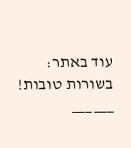עוד באתר:
בשורות טובות!
___ ___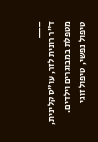___
ד"ר רונית לזר, עו"ס קלינית, מטפלת במבוגרים וילדים. טיפול נפשי, טיפול זוגי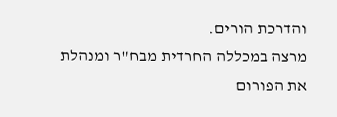והדרכת הורים.
מרצה במכללה החרדית מבח"ר ומנהלת את הפורום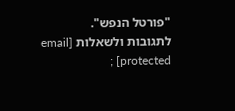"פורטל הנפש".
לתגובות ולשאלות [email protected] ;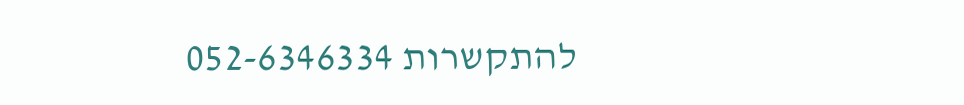להתקשרות 052-6346334